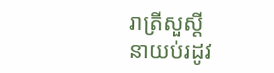រាត្រីសួស្ដី
នាយប់រដូវ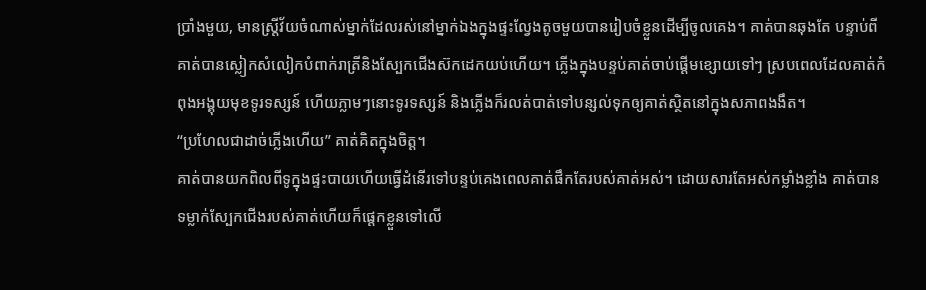ប្រាំងមួយ, មានស្ត្រីវ័យចំណាស់ម្នាក់ដែលរស់នៅម្នាក់ឯងក្នុងផ្ទះល្វែងតូចមួយបានរៀបចំខ្លួនដើម្បីចូលគេង។ គាត់បានឆុងតែ បន្ទាប់ពីគាត់បានស្លៀកសំលៀកបំពាក់រាត្រីនិងស្បែកជើងស៊កដេកយប់ហើយ។ ភ្លើងក្នុងបន្ទប់គាត់ចាប់ផ្តើមខ្សោយទៅៗ ស្របពេលដែលគាត់កំពុងអង្គុយមុខទូរទស្សន៍ ហើយភ្លាមៗនោះទូរទស្សន៍ និងភ្លើងក៏រលត់បាត់ទៅបន្សល់ទុកឲ្យគាត់ស្ថិតនៅក្នុងសភាពងងឹត។
“ប្រហែលជាដាច់ភ្លើងហើយ” គាត់គិតក្នុងចិត្ត។
គាត់បានយកពិលពីទូក្នុងផ្ទះបាយហើយធ្វើដំនើរទៅបន្ទប់គេងពេលគាត់ផឹកតែរបស់គាត់អស់។ ដោយសារតែអស់កម្លាំងខ្លាំង គាត់បានទម្លាក់ស្បែកជើងរបស់គាត់ហើយក៏ផ្តេកខ្លួនទៅលើ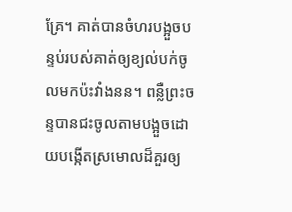គ្រែ។ គាត់បានចំហរបង្អួចបន្ទប់របស់គាត់ឲ្យខ្យល់បក់ចូលមកប៉ះវាំងនន។ ពន្លឺព្រះចន្ទបានជះចូលតាមបង្អួចដោយបង្កើតស្រមោលដ៏គួរឲ្យ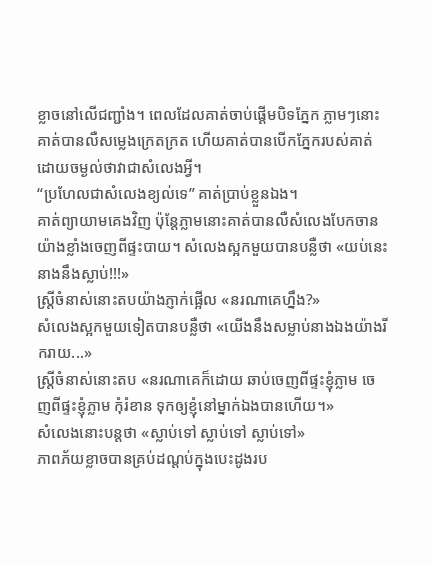ខ្លាចនៅលើជញ្ជាំង។ ពេលដែលគាត់ចាប់ផ្តើមបិទភ្នែក ភ្លាមៗនោះគាត់បានលឺសម្លេងក្រេតក្រត ហើយគាត់បានបើកភ្នែករបស់គាត់ដោយចម្ងល់ថាវាជាសំលេងអ្វី។
“ប្រហែលជាសំលេងខ្យល់ទេ” គាត់ប្រាប់ខ្លួនឯង។
គាត់ព្យាយាមគេងវិញ ប៉ុន្តែភ្លាមនោះគាត់បានលឺសំលេងបែកចានយ៉ាងខ្លាំងចេញពីផ្ទះបាយ។ សំលេងស្អកមួយបានបន្លឺថា «យប់នេះនាងនឹងស្លាប់!!!»
ស្ត្រីចំនាស់នោះតបយ៉ាងភ្ញាក់ផ្អើល «នរណាគេហ្នឹង?»
សំលេងស្អកមួយទៀតបានបន្លឺថា «យើងនឹងសម្លាប់នាងឯងយ៉ាងរីករាយ...»
ស្ត្រីចំនាស់នោះតប «នរណាគេក៏ដោយ ឆាប់ចេញពីផ្ទះខ្ញុំភ្លាម ចេញពីផ្ទះខ្ញុំភ្លាម កុំរំខាន ទុកឲ្យខ្ញុំនៅម្នាក់ឯងបានហើយ។»
សំលេងនោះបន្តថា «ស្លាប់ទៅ ស្លាប់ទៅ ស្លាប់ទៅ»
ភាពភ័យខ្លាចបានគ្រប់ដណ្តប់ក្នុងបេះដូងរប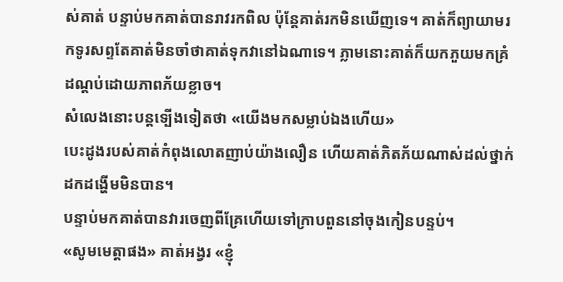ស់គាត់ បន្ទាប់មកគាត់បានរាវរកពិល ប៉ុន្តែគាត់រកមិនឃើញទេ។ គាត់ក៏ព្យាយាមរកទូរសព្ទតែគាត់មិនចាំថាគាត់ទុកវានៅឯណាទេ។ ភ្លាមនោះគាត់ក៏យកភួយមកគ្រំដណ្តប់ដោយភាពភ័យខ្លាច។
សំលេងនោះបន្តទ្បើងទៀតថា «យើងមកសម្លាប់ឯងហើយ»
បេះដូងរបស់គាត់កំពុងលោតញាប់យ៉ាងលឿន ហើយគាត់ភិតភ័យណាស់ដល់ថ្នាក់ដកដង្ហើមមិនបាន។
បន្ទាប់មកគាត់បានវារចេញពីគ្រែហើយទៅក្រាបពួននៅចុងកៀនបន្ទប់។
«សូមមេត្តាផង» គាត់អង្វរ «ខ្ញុំ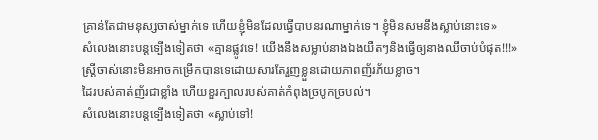គ្រាន់តែជាមនុស្សចាស់ម្នាក់ទេ ហើយខ្ញុំមិនដែលធ្វើបាបនរណាម្នាក់ទេ។ ខ្ញុំមិនសមនឹងស្លាប់នោះទេ»
សំលេងនោះបន្តទ្បើងទៀតថា «គ្មានផ្លូវទេ! យើងនឹងសម្លាប់នាងឯងយឺតៗនិងធ្វើឲ្យនាងឈឹចាប់បំផុត!!!»
ស្ត្រីចាស់នោះមិនអាចកម្រើកបានទេដោយសារតែរួញខ្លួនដោយភាពញ័រភ័យខ្លាច។
ដៃរបស់គាត់ញ័រជាខ្លាំង ហើយខួរក្បាលរបស់គាត់កំពុងច្របូកច្របល់។
សំលេងនោះបន្តទ្បើងទៀតថា «ស្លាប់ទៅ!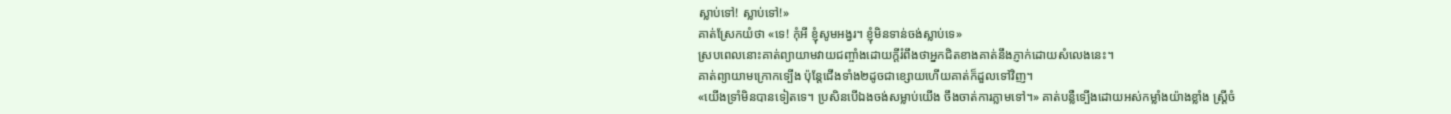ស្លាប់ទៅ! ស្លាប់ទៅ!»
គាត់ស្រែកយំថា «ទេ! កុំអី ខ្ញុំសូមអង្វរ។ ខ្ញុំមិនទាន់ចង់ស្លាប់ទេ»
ស្របពេលនោះគាត់ព្យាយាមវាយជញ្ចាំងដោយក្តីរំពឹងថាអ្នកជិតខាងគាត់នឹងភ្ញាក់ដោយសំលេងនេះ។
គាត់ព្យាយាមក្រោកទ្បើង ប៉ុន្តែជើងទាំង២ដូចជាខ្សោយហើយគាត់ក៏ដួលទៅវិញ។
«យើងទ្រាំមិនបានទៀតទេ។ ប្រសិនបើឯងចង់សម្លាប់យើង ចឹងចាត់ការភ្លាមទៅ។» គាត់បន្លឺទ្បើងដោយអស់កម្លាំងយ៉ាងខ្លាំង ស្ត្រីចំ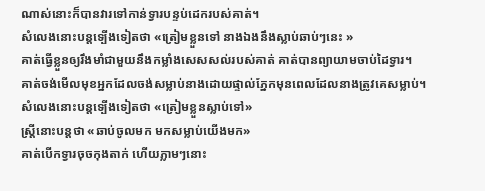ណាស់នោះក៏បានវារទៅកាន់ទ្វារបន្ទប់ដេករបស់គាត់។
សំលេងនោះបន្តទ្បើងទៀតថា «ត្រៀមខ្លួនទៅ នាងឯងនឹងស្លាប់ឆាប់ៗនេះ »
គាត់ធ្វើខ្លួនឲ្យរឹងមាំជាមួយនឹងកម្លាំងសេសសល់របស់គាត់ គាត់បានព្យាយាមចាប់ដៃទ្វារ។
គាត់ចង់មើលមុខអ្នកដែលចង់សម្លាប់នាងដោយផ្ទាល់ភ្នែកមុនពេលដែលនាងត្រូវគេសម្លាប់។
សំលេងនោះបន្តទ្បើងទៀតថា «ត្រៀមខ្លួនស្លាប់ទៅ»
ស្ត្រីនោះបន្តថា «ឆាប់ចូលមក មកសម្លាប់យើងមក»
គាត់បើកទ្វារចុចកុងតាក់ ហើយភ្លាមៗនោះ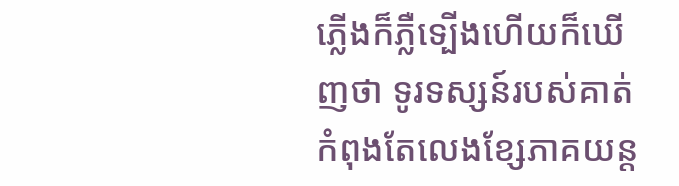ភ្លើងក៏ភ្លឺទ្បើងហើយក៏ឃើញថា ទូរទស្សន៍របស់គាត់កំពុងតែលេងខ្សែភាគយន្ត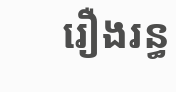រឿងរន្ធ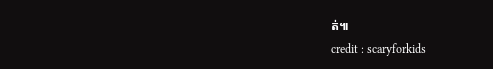ត់៕
credit : scaryforkids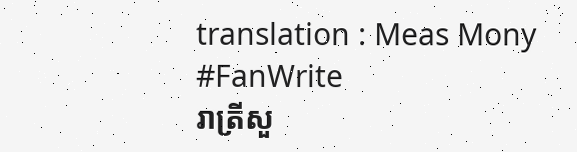translation : Meas Mony
#FanWrite
រាត្រីសួ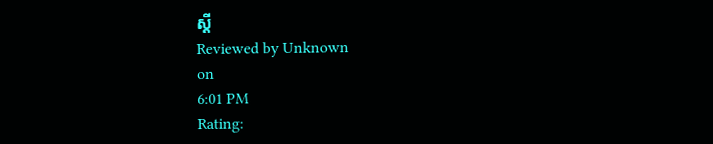ស្ដី
Reviewed by Unknown
on
6:01 PM
Rating: